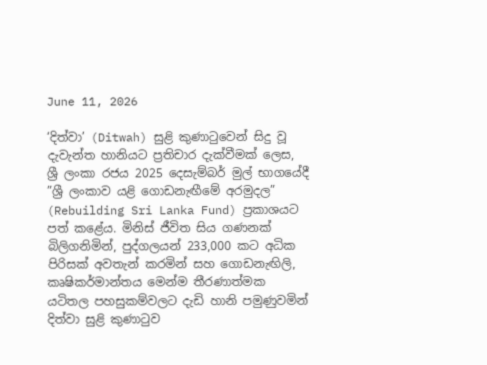June 11, 2026

‘දිත්වා’ (Ditwah) සුළි කුණාටුවෙන් සිදු වූ දැවැන්ත හානියට ප්‍රතිචාර දැක්වීමක් ලෙස, ශ්‍රී ලංකා රජය 2025 දෙසැම්බර් මුල් භාගයේදී ”ශ්‍රී ලංකාව යළි ගොඩනැඟීමේ අරමුදල” (Rebuilding Sri Lanka Fund) ප්‍රකාශයට පත් කළේය. මිනිස් ජීවිත සිය ගණනක් බිලිගනිමින්, පුද්ගලයන් 233,000 කට අධික පිරිසක් අවතැන් කරමින් සහ ගොඩනැඟිලි, කෘෂිකර්මාන්තය මෙන්ම තීරණාත්මක යටිතල පහසුකම්වලට දැඩි හානි පමුණුවමින් දිත්වා සුළි කුණාටුව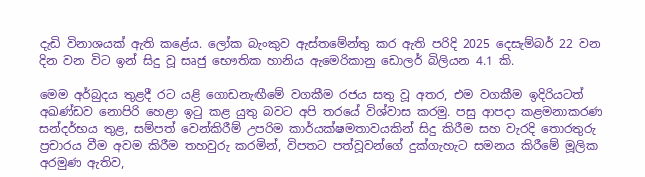දැඩි විනාශයක් ඇති කළේය. ලෝක බැංකුව ඇස්තමේන්තු කර ඇති පරිදි 2025 දෙසැම්බර් 22 වන දින වන විට ඉන් සිදු වූ සෘජු භෞතික හානිය ඇමෙරිකානු ඩොලර් බිලියන 4.1 කි.

මෙම අර්බුදය තුළදී රට යළි ගොඩනැඟීමේ වගකීම රජය සතු වූ අතර, එම වගකීම ඉදිරියටත් අඛණ්ඩව නොපිරි හෙළා ඉටු කළ යුතු බවට අපි තරයේ විශ්වාස කරමු. පසු ආපදා කළමනාකරණ සන්දර්භය තුළ, සම්පත් වෙන්කිරීම් උපරිම කාර්යක්ෂමතාවයකින් සිදු කිරීම සහ වැරදි තොරතුරු ප්‍රචාරය වීම අවම කිරීම තහවුරු කරමින්, විපතට පත්වූවන්ගේ දුක්ගැහැට සමනය කිරීමේ මූලික අරමුණ ඇතිව,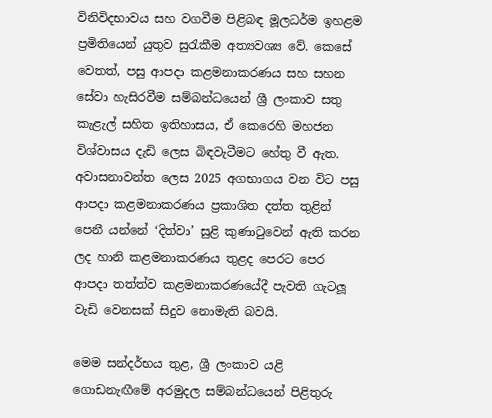විනිවිදභාවය සහ වගවීම පිළිබඳ මූලධර්ම ඉහළම ප්‍රමිතියෙන් යුතුව සුරැකීම අත්‍යවශ්‍ය වේ. කෙසේ වෙතත්, පසු ආපදා කළමනාකරණය සහ සහන සේවා හැසිරවීම සම්බන්ධයෙන් ශ්‍රී ලංකාව සතු කැළැල් සහිත ඉතිහාසය, ඒ කෙරෙහි මහජන විශ්වාසය දැඩි ලෙස බිඳවැටීමට හේතු වී ඇත. අවාසනාවන්ත ලෙස 2025 අගභාගය වන විට පසු ආපදා කළමනාකරණය ප්‍රකාශිත දත්ත තුළින් පෙනී යන්නේ ‘දිත්වා’ සුළි කුණාටුවෙන් ඇති කරන ලද හානි කළමනාකරණය තුළද පෙරට පෙර ආපදා තත්ත්ව කළමනාකරණයේදී පැවති ගැටලූ වැඩි වෙනසක් සිදුව නොමැති බවයි.

මෙම සන්දර්භය තුළ, ශ්‍රී ලංකාව යළි ගොඩනැඟීමේ අරමුදල සම්බන්ධයෙන් පිළිතුරු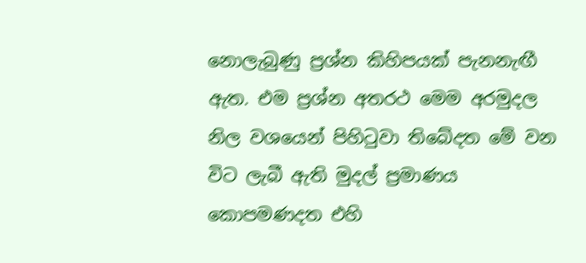නොලැබුණු ප්‍රශ්න කිහිපයක් පැනනැඟී ඇත. එම ප්‍රශ්න අතරථ මෙම අරමුදල නිල වශයෙන් පිහිටුවා තිබේදත මේ වන විට ලැබී ඇති මුදල් ප්‍රමාණය කොපමණදත එහි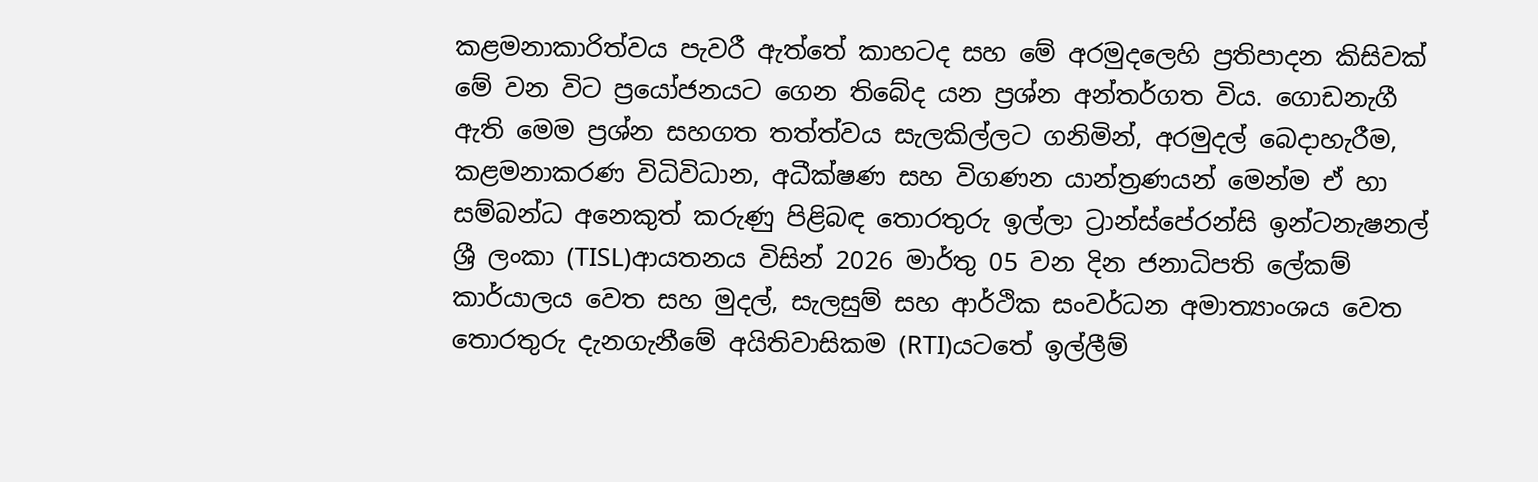කළමනාකාරිත්වය පැවරී ඇත්තේ කාහටද සහ මේ අරමුදලෙහි ප්‍රතිපාදන කිසිවක් මේ වන විට ප්‍රයෝජනයට ගෙන තිබේද යන ප්‍රශ්න අන්තර්ගත විය. ගොඩනැගී ඇති මෙම ප්‍රශ්න සහගත තත්ත්වය සැලකිල්ලට ගනිමින්, අරමුදල් බෙදාහැරීම, කළමනාකරණ විධිවිධාන, අධීක්ෂණ සහ විගණන යාන්ත්‍රණයන් මෙන්ම ඒ හා සම්බන්ධ අනෙකුත් කරුණු පිළිබඳ තොරතුරු ඉල්ලා ට්‍රාන්ස්පේරන්සි ඉන්ටනැෂනල් ශ්‍රී ලංකා (TISL)ආයතනය විසින් 2026 මාර්තු 05 වන දින ජනාධිපති ලේකම් කාර්යාලය වෙත සහ මුදල්, සැලසුම් සහ ආර්ථික සංවර්ධන අමාත්‍යාංශය වෙත තොරතුරු දැනගැනීමේ අයිතිවාසිකම (RTI)යටතේ ඉල්ලීම්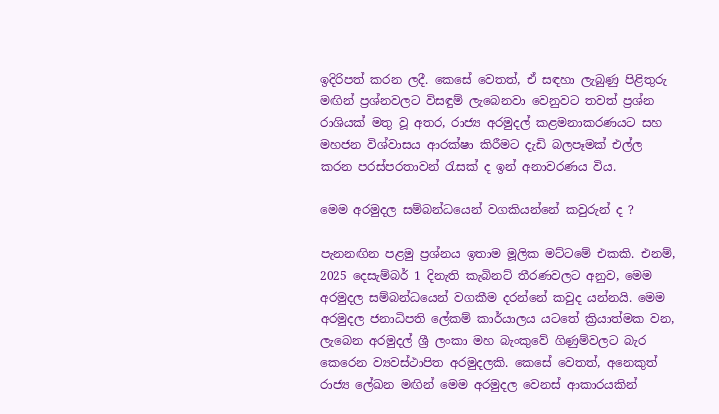ඉදිරිපත් කරන ලදී. කෙසේ වෙතත්, ඒ සඳහා ලැබුණු පිළිතුරු මඟින් ප්‍රශ්නවලට විසඳුම් ලැබෙනවා වෙනුවට තවත් ප්‍රශ්න රාශියක් මතු වූ අතර, රාජ්‍ය අරමුදල් කළමනාකරණයට සහ මහජන විශ්වාසය ආරක්ෂා කිරීමට දැඩි බලපෑමක් එල්ල කරන පරස්පරතාවන් රැසක් ද ඉන් අනාවරණය විය.

මෙම අරමුදල සම්බන්ධයෙන් වගකියන්නේ කවුරුන් ද ?

පැනනඟින පළමු ප්‍රශ්නය ඉතාම මූලික මට්ටමේ එකකි. එනම්, 2025 දෙසැම්බර් 1 දිනැති කැබිනට් තීරණවලට අනුව, මෙම අරමුදල සම්බන්ධයෙන් වගකීම දරන්නේ කවුද යන්නයි. මෙම අරමුදල ජනාධිපති ලේකම් කාර්යාලය යටතේ ක්‍රියාත්මක වන, ලැබෙන අරමුදල් ශ්‍රී ලංකා මහ බැංකුවේ ගිණුම්වලට බැර කෙරෙන ව්‍යවස්ථාපිත අරමුදලකි. කෙසේ වෙතත්, අනෙකුත් රාජ්‍ය ලේඛන මඟින් මෙම අරමුදල වෙනස් ආකාරයකින්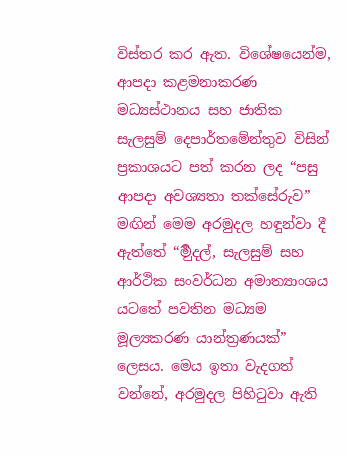විස්තර කර ඇත. විශේෂයෙන්ම, ආපදා කළමනාකරණ මධ්‍යස්ථානය සහ ජාතික සැලසුම් දෙපාර්තමේන්තුව විසින් ප්‍රකාශයට පත් කරන ලද “පසු ආපදා අවශ්‍යතා තක්සේරුව” මඟින් මෙම අරමුදල හඳුන්වා දී ඇත්තේ “ර්‍මුදල්, සැලසුම් සහ ආර්ථික සංවර්ධන අමාත්‍යාංශය යටතේ පවතින මධ්‍යම මූල්‍යකරණ යාන්ත්‍රණයක්” ලෙසය. මෙය ඉතා වැදගත් වන්නේ, අරමුදල පිහිටුවා ඇති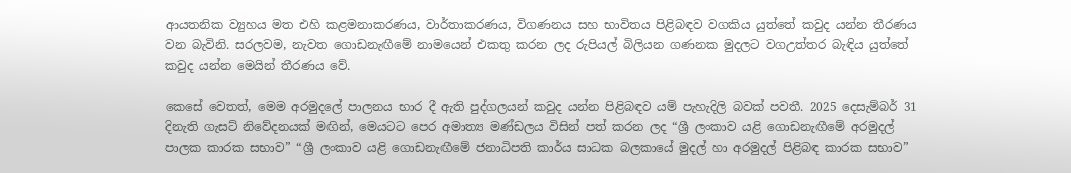ආයතනික ව්‍යුහය මත එහි කළමනාකරණය, වාර්තාකරණය, විගණනය සහ භාවිතය පිළිබඳව වගකිය යුත්තේ කවුද යන්න තීරණය වන බැවිනි. සරලවම, නැවත ගොඩනැඟීමේ නාමයෙන් එකතු කරන ලද රුපියල් බිලියන ගණනක මුදලට වගඋත්තර බැඳිය යුත්තේ කවුද යන්න මෙයින් තීරණය වේ.

කෙසේ වෙතත්, මෙම අරමුදලේ පාලනය භාර දී ඇති පුද්ගලයන් කවුද යන්න පිළිබඳව යම් පැහැදිලි බවක් පවතී. 2025 දෙසැම්බර් 31 දිනැති ගැසට් නිවේදනයක් මඟින්, මෙයටට පෙර අමාත්‍ය මණ්ඩලය විසින් පත් කරන ලද “ශ්‍රී ලංකාව යළි ගොඩනැඟීමේ අරමුදල් පාලක කාරක සභාව” “ශ්‍රී ලංකාව යළි ගොඩනැඟීමේ ජනාධිපති කාර්ය සාධක බලකායේ මුදල් හා අරමුදල් පිළිබඳ කාරක සභාව”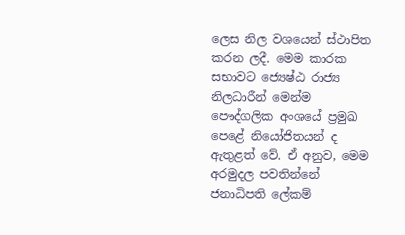ලෙස නිල වශයෙන් ස්ථාපිත කරන ලදී. මෙම කාරක සභාවට ජ්‍යෙෂ්ඨ රාජ්‍ය නිලධාරීන් මෙන්ම පෞද්ගලික අංශයේ ප්‍රමුඛ පෙළේ නියෝජිතයන් ද ඇතුළත් වේ. ඒ අනුව, මෙම අරමුදල පවතින්නේ ජනාධිපති ලේකම්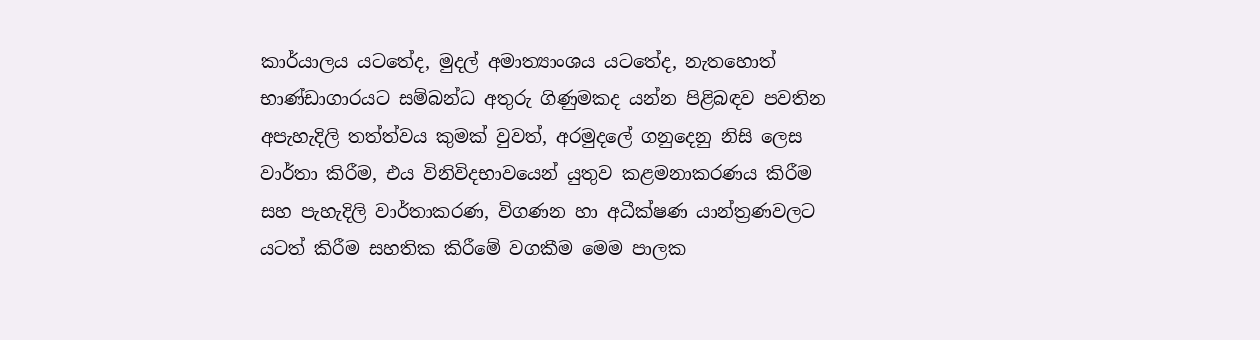කාර්යාලය යටතේද, මුදල් අමාත්‍යාංශය යටතේද, නැතහොත් භාණ්ඩාගාරයට සම්බන්ධ අතුරු ගිණුමකද යන්න පිළිබඳව පවතින අපැහැදිලි තත්ත්වය කුමක් වුවත්, අරමුදලේ ගනුදෙනු නිසි ලෙස වාර්තා කිරීම, එය විනිවිදභාවයෙන් යුතුව කළමනාකරණය කිරීම සහ පැහැදිලි වාර්තාකරණ, විගණන හා අධීක්ෂණ යාන්ත්‍රණවලට යටත් කිරීම සහතික කිරීමේ වගකීම මෙම පාලක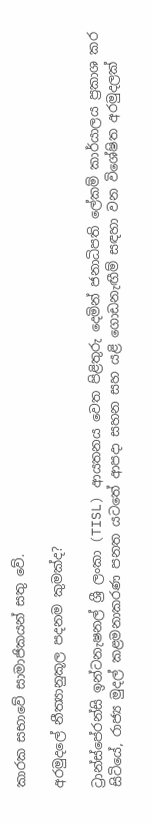කාරක සභාවේ සාමාජිකයන් සතු වේ.

අරමුදලේ නීත්‍යානුකූල පදනම කුමක්ද?

ට්‍රාන්ස්පේරන්සි ඉන්ටනැෂනල් ශ්‍රී ලංකා (TISL) ආයතනය වෙත පිළිතුරු දෙමින් ජනාධිපති ලේකම් කාර්යාලය ප්‍රකාශ කර සිටියේ, රාජ්‍ය මුදල් කළමනාකරණ පනත යටතේ ආපදා සහන සහ යළි ගොඩනැඟීම් සඳහා වන විශේෂිත අරමුදලක්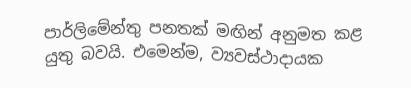පාර්ලිමේන්තු පනතක් මඟින් අනුමත කළ යුතු බවයි. එමෙන්ම, ව්‍යවස්ථාදායක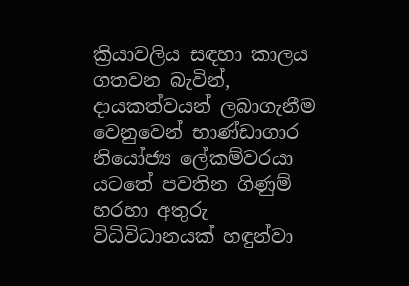ක්‍රියාවලිය සඳහා කාලය ගතවන බැවින්, දායකත්වයන් ලබාගැනීම වෙනුවෙන් භාණ්ඩාගාර නියෝජ්‍ය ලේකම්වරයා යටතේ පවතින ගිණුම් හරහා අතුරු විධිවිධානයක් හඳුන්වා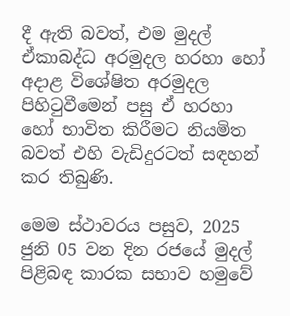දී ඇති බවත්, එම මුදල් ඒකාබද්ධ අරමුදල හරහා හෝ අදාළ විශේෂිත අරමුදල පිහිටුවීමෙන් පසු ඒ හරහා හෝ භාවිත කිරීමට නියමිත බවත් එහි වැඩිදුරටත් සඳහන් කර තිබුණි.

මෙම ස්ථාවරය පසුව, 2025 ජුනි 05 වන දින රජයේ මුදල් පිළිබඳ කාරක සභාව හමුවේ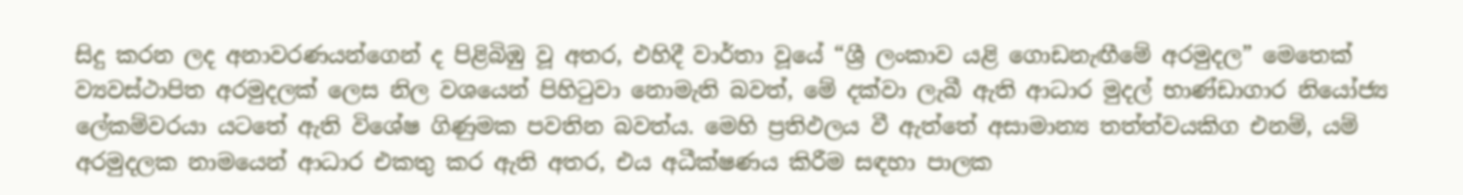සිදු කරන ලද අනාවරණයන්ගෙන් ද පිළිබිඹු වූ අතර, එහිදී වාර්තා වූයේ “ශ්‍රී ලංකාව යළි ගොඩනැඟීමේ අරමුදල” මෙතෙක් ව්‍යවස්ථාපිත අරමුදලක් ලෙස නිල වශයෙන් පිහිටුවා නොමැති බවත්, මේ දක්වා ලැබී ඇති ආධාර මුදල් භාණ්ඩාගාර නියෝජ්‍ය ලේකම්වරයා යටතේ ඇති විශේෂ ගිණුමක පවතින බවත්ය. මෙහි ප්‍රතිඵලය වී ඇත්තේ අසාමාන්‍ය තත්ත්වයකිග එනම්, යම් අරමුදලක නාමයෙන් ආධාර එකතු කර ඇති අතර, එය අධීක්ෂණය කිරීම සඳහා පාලක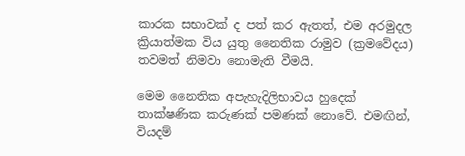කාරක සභාවක් ද පත් කර ඇතත්, එම අරමුදල ක්‍රියාත්මක විය යුතු නෛතික රාමුව (ක්‍රමවේදය) තවමත් නිමවා නොමැති වීමයි.

මෙම නෛතික අපැහැදිලිභාවය හුදෙක් තාක්ෂණික කරුණක් පමණක් නොවේ. එමඟින්, වියදම්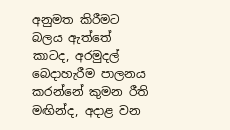අනුමත කිරීමට බලය ඇත්තේ කාටද, අරමුදල් බෙදාහැරීම පාලනය කරන්නේ කුමන රීති මඟින්ද, අදාළ වන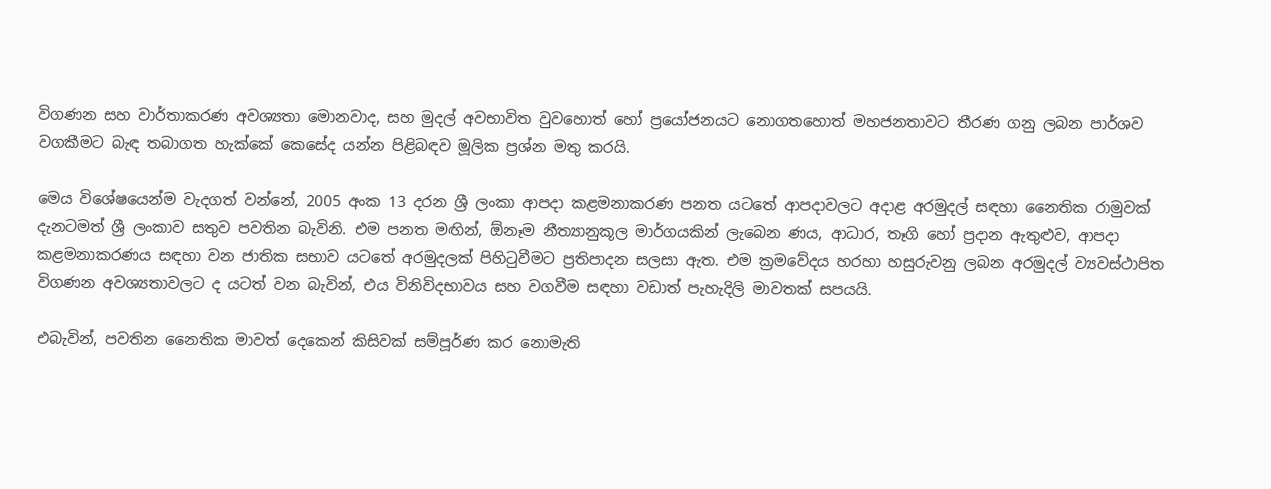විගණන සහ වාර්තාකරණ අවශ්‍යතා මොනවාද, සහ මුදල් අවභාවිත වුවහොත් හෝ ප්‍රයෝජනයට නොගතහොත් මහජනතාවට තීරණ ගනු ලබන පාර්ශව වගකීමට බැඳ තබාගත හැක්කේ කෙසේද යන්න පිළිබඳව මූලික ප්‍රශ්න මතු කරයි.

මෙය විශේෂයෙන්ම වැදගත් වන්නේ, 2005 අංක 13 දරන ශ්‍රී ලංකා ආපදා කළමනාකරණ පනත යටතේ ආපදාවලට අදාළ අරමුදල් සඳහා නෛතික රාමුවක් දැනටමත් ශ්‍රී ලංකාව සතුව පවතින බැවිනි. එම පනත මඟින්, ඕනෑම නීත්‍යානුකූල මාර්ගයකින් ලැබෙන ණය, ආධාර, තෑගි හෝ ප්‍රදාන ඇතුළුව, ආපදා කළමනාකරණය සඳහා වන ජාතික සභාව යටතේ අරමුදලක් පිහිටුවීමට ප්‍රතිපාදන සලසා ඇත. එම ක්‍රමවේදය හරහා හසුරුවනු ලබන අරමුදල් ව්‍යවස්ථාපිත විගණන අවශ්‍යතාවලට ද යටත් වන බැවින්, එය විනිවිදභාවය සහ වගවීම සඳහා වඩාත් පැහැදිලි මාවතක් සපයයි.

එබැවින්, පවතින නෛතික මාවත් දෙකෙන් කිසිවක් සම්පූර්ණ කර නොමැති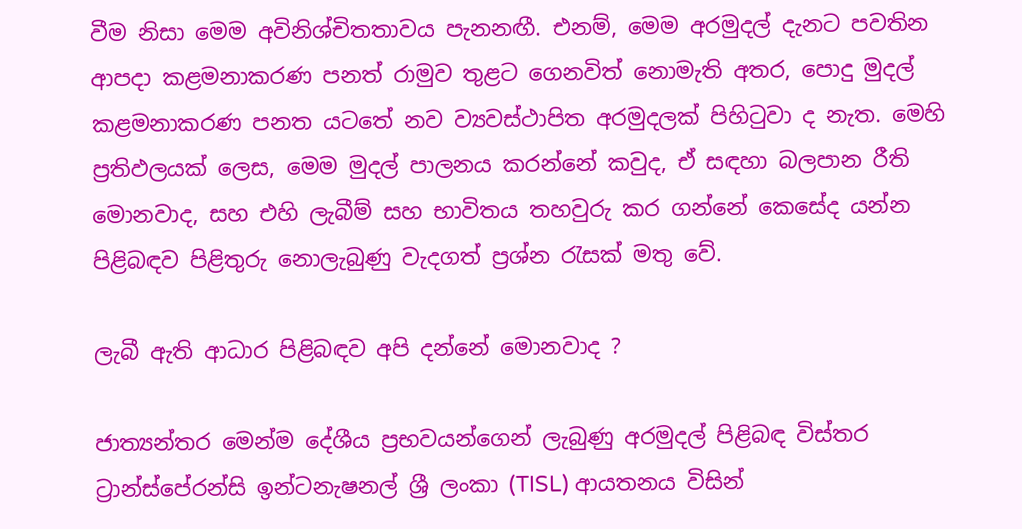වීම නිසා මෙම අවිනිශ්චිතතාවය පැනනඟී. එනම්, මෙම අරමුදල් දැනට පවතින ආපදා කළමනාකරණ පනත් රාමුව තුළට ගෙනවිත් නොමැති අතර, පොදු මුදල් කළමනාකරණ පනත යටතේ නව ව්‍යවස්ථාපිත අරමුදලක් පිහිටුවා ද නැත. මෙහි ප්‍රතිඵලයක් ලෙස, මෙම මුදල් පාලනය කරන්නේ කවුද, ඒ සඳහා බලපාන රීති මොනවාද, සහ එහි ලැබීම් සහ භාවිතය තහවුරු කර ගන්නේ කෙසේද යන්න පිළිබඳව පිළිතුරු නොලැබුණු වැදගත් ප්‍රශ්න රැසක් මතු වේ.

ලැබී ඇති ආධාර පිළිබඳව අපි දන්නේ මොනවාද ?

ජාත්‍යන්තර මෙන්ම දේශීය ප්‍රභවයන්ගෙන් ලැබුණු අරමුදල් පිළිබඳ විස්තර ට්‍රාන්ස්පේරන්සි ඉන්ටනැෂනල් ශ්‍රී ලංකා (TISL) ආයතනය විසින්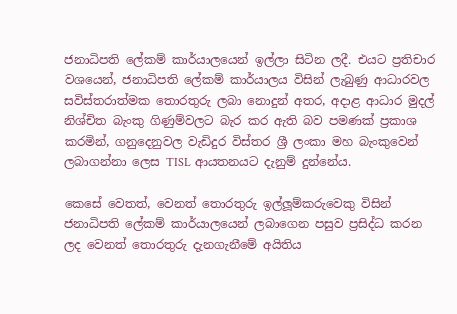ජනාධිපති ලේකම් කාර්යාලයෙන් ඉල්ලා සිටින ලදී. එයට ප්‍රතිචාර වශයෙන්, ජනාධිපති ලේකම් කාර්යාලය විසින් ලැබුණු ආධාරවල සවිස්තරාත්මක තොරතුරු ලබා නොදුන් අතර, අදාළ ආධාර මුදල් නිශ්චිත බැංකු ගිණුම්වලට බැර කර ඇති බව පමණක් ප්‍රකාශ කරමින්, ගනුදෙනුවල වැඩිදුර විස්තර ශ්‍රී ලංකා මහ බැංකුවෙන් ලබාගන්නා ලෙස TISL ආයතනයට දැනුම් දුන්නේය.

කෙසේ වෙතත්, වෙනත් තොරතුරු ඉල්ලූම්කරුවෙකු විසින් ජනාධිපති ලේකම් කාර්යාලයෙන් ලබාගෙන පසුව ප්‍රසිද්ධ කරන ලද වෙනත් තොරතුරු දැනගැනීමේ අයිතිය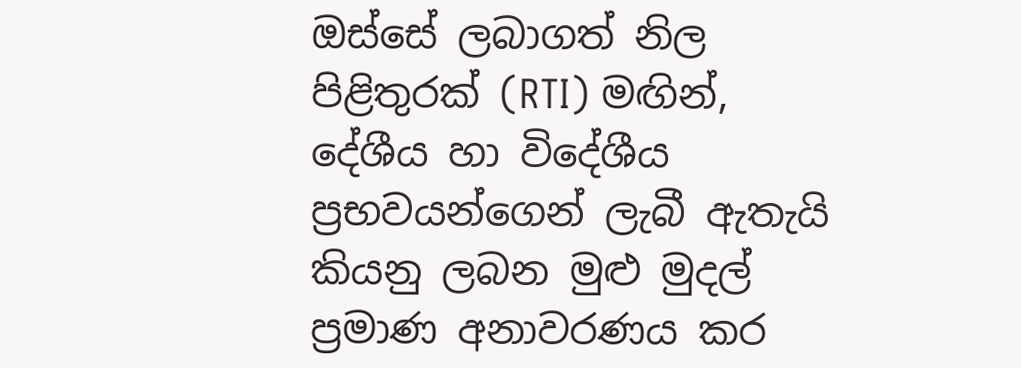ඔස්සේ ලබාගත් නිල පිළිතුරක් (RTI) මඟින්, දේශීය හා විදේශීය ප්‍රභවයන්ගෙන් ලැබී ඇතැයි කියනු ලබන මුළු මුදල් ප්‍රමාණ අනාවරණය කර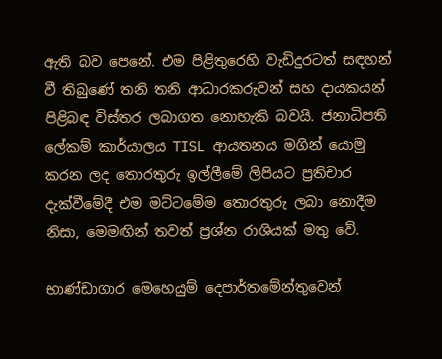ඇති බව පෙනේ. එම පිළිතුරෙහි වැඩිදුරටත් සඳහන් වී තිබුණේ තනි තනි ආධාරකරුවන් සහ දායකයන් පිළිබඳ විස්තර ලබාගත නොහැකි බවයි. ජනාධිපති ලේකම් කාර්යාලය TISL ආයතනය මගින් යොමු කරන ලද තොරතුරු ඉල්ලීමේ ලිපියට ප්‍රතිචාර දැක්වීමේදී එම මට්ටමේම තොරතුරු ලබා නොදීම නිසා, මෙමඟින් තවත් ප්‍රශ්න රාශියක් මතු වේ.

භාණ්ඩාගාර මෙහෙයුම් දෙපාර්තමේන්තුවෙන්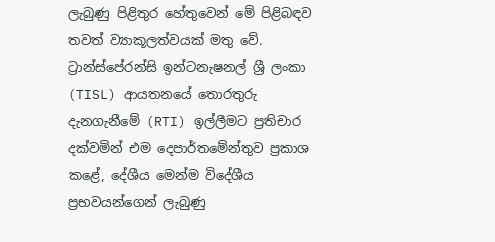ලැබුණු පිළිතුර හේතුවෙන් මේ පිළිබඳව තවත් ව්‍යාකූලත්වයක් මතු වේ. ට්‍රාන්ස්පේරන්සි ඉන්ටනැෂනල් ශ්‍රී ලංකා (TISL) ආයතනයේ තොරතුරු දැනගැනීමේ (RTI) ඉල්ලීමට ප්‍රතිචාර දක්වමින් එම දෙපාර්තමේන්තුව ප්‍රකාශ කළේ, දේශීය මෙන්ම විදේශීය ප්‍රභවයන්ගෙන් ලැබුණු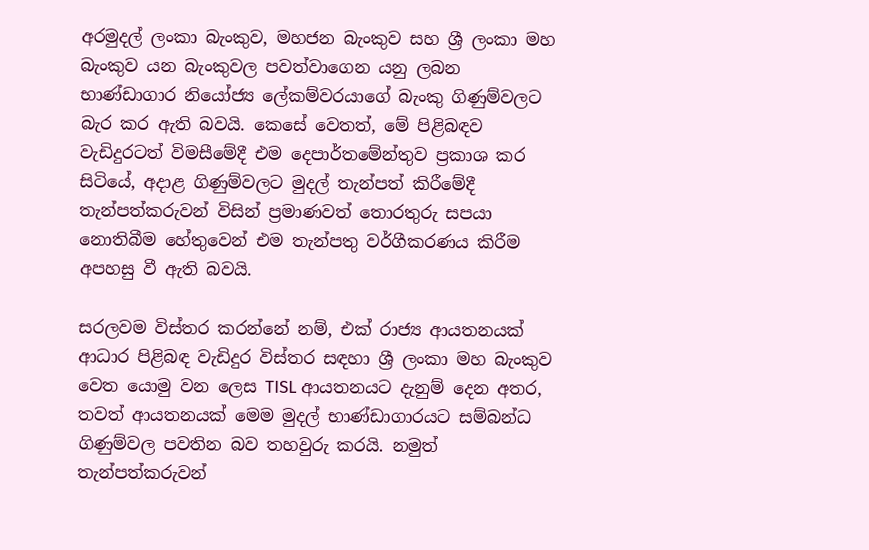අරමුදල් ලංකා බැංකුව, මහජන බැංකුව සහ ශ්‍රී ලංකා මහ බැංකුව යන බැංකුවල පවත්වාගෙන යනු ලබන භාණ්ඩාගාර නියෝජ්‍ය ලේකම්වරයාගේ බැංකු ගිණුම්වලට බැර කර ඇති බවයි. කෙසේ වෙතත්, මේ පිළිබඳව වැඩිදුරටත් විමසීමේදී එම දෙපාර්තමේන්තුව ප්‍රකාශ කර සිටියේ, අදාළ ගිණුම්වලට මුදල් තැන්පත් කිරීමේදී තැන්පත්කරුවන් විසින් ප්‍රමාණවත් තොරතුරු සපයා නොතිබීම හේතුවෙන් එම තැන්පතු වර්ගීකරණය කිරීම අපහසු වී ඇති බවයි.

සරලවම විස්තර කරන්නේ නම්, එක් රාජ්‍ය ආයතනයක් ආධාර පිළිබඳ වැඩිදුර විස්තර සඳහා ශ්‍රී ලංකා මහ බැංකුව වෙත යොමු වන ලෙස TISL ආයතනයට දැනුම් දෙන අතර, තවත් ආයතනයක් මෙම මුදල් භාණ්ඩාගාරයට සම්බන්ධ ගිණුම්වල පවතින බව තහවුරු කරයි. නමුත් තැන්පත්කරුවන්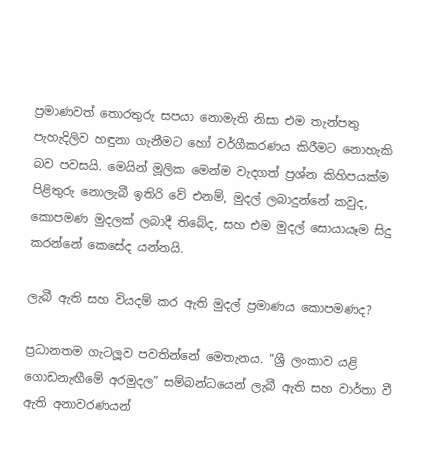ප්‍රමාණවත් තොරතුරු සපයා නොමැති නිසා එම තැන්පතු පැහැදිලිව හඳුනා ගැනීමට හෝ වර්ගීකරණය කිරීමට නොහැකි බව පවසයි. මෙයින් මූලික මෙන්ම වැදගත් ප්‍රශ්න කිහිපයක්ම පිළිතුරු නොලැබී ඉතිරි වේ එනම්, මුදල් ලබාදුන්නේ කවුද, කොපමණ මුදලක් ලබාදී තිබේද, සහ එම මුදල් සොයායෑම සිදු කරන්නේ කෙසේද යන්නයි.

ලැබී ඇති සහ වියදම් කර ඇති මුදල් ප්‍රමාණය කොපමණද?

ප්‍රධානතම ගැටලූව පවතින්නේ මෙතැනය. “ශ්‍රී ලංකාව යළි ගොඩනැඟීමේ අරමුදල” සම්බන්ධයෙන් ලැබී ඇති සහ වාර්තා වී ඇති අනාවරණයන්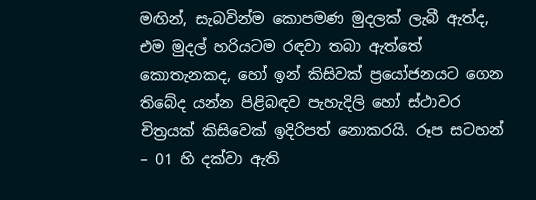මඟින්, සැබවින්ම කොපමණ මුදලක් ලැබී ඇත්ද, එම මුදල් හරියටම රඳවා තබා ඇත්තේ කොතැනකද, හෝ ඉන් කිසිවක් ප්‍රයෝජනයට ගෙන තිබේද යන්න පිළිබඳව පැහැදිලි හෝ ස්ථාවර චිත්‍රයක් කිසිවෙක් ඉදිරිපත් නොකරයි. රූප සටහන් – 01 හි දක්වා ඇති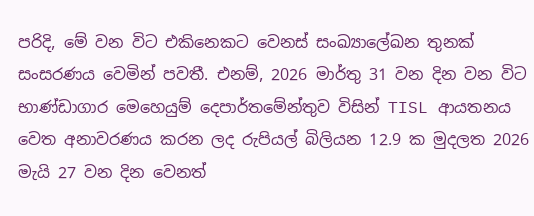පරිදි, මේ වන විට එකිනෙකට වෙනස් සංඛ්‍යාලේඛන තුනක් සංසරණය වෙමින් පවතී. එනම්, 2026 මාර්තු 31 වන දින වන විට භාණ්ඩාගාර මෙහෙයුම් දෙපාර්තමේන්තුව විසින් TISL ආයතනය වෙත අනාවරණය කරන ලද රුපියල් බිලියන 12.9 ක මුදලත 2026 මැයි 27 වන දින වෙනත්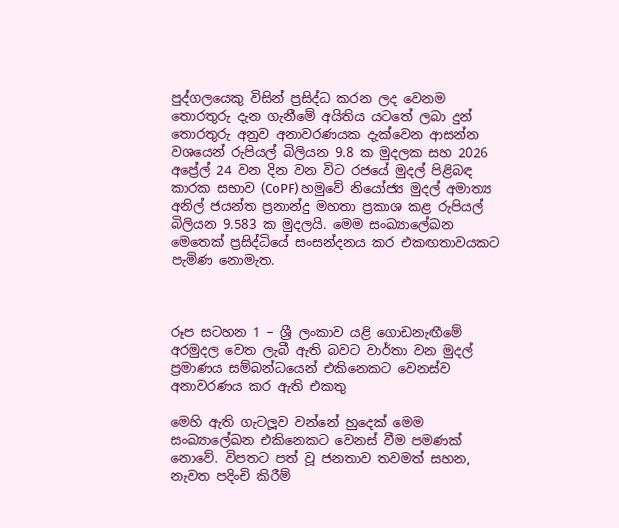පුද්ගලයෙකු විසින් ප්‍රසිද්ධ කරන ලද වෙනම තොරතුරු දැන ගැනීමේ අයිතිය යටතේ ලබා දුන් තොරතුරු අනුව අනාවරණයක දැක්වෙන ආසන්න වශයෙන් රුපියල් බිලියන 9.8 ක මුදලක සහ 2026 අප්‍රේල් 24 වන දින වන විට රජයේ මුදල් පිළිබඳ කාරක සභාව (CoPF) හමුවේ නියෝජ්‍ය මුදල් අමාත්‍ය අනිල් ජයන්ත ප්‍රනාන්දු මහතා ප්‍රකාශ කළ රුපියල් බිලියන 9.583 ක මුදලයි. මෙම සංඛ්‍යාලේඛන මෙතෙක් ප්‍රසිද්ධියේ සංසන්දනය කර එකඟතාවයකට පැමිණ නොමැත.



රූප සටහන 1 – ශ්‍රී ලංකාව යළි ගොඩනැඟීමේ අරමුදල වෙත ලැබී ඇති බවට වාර්තා වන මුදල් ප්‍රමාණය සම්බන්ධයෙන් එකිනෙකට වෙනස්ව අනාවරණය කර ඇති එකතු

මෙහි ඇති ගැටලූව වන්නේ හුදෙක් මෙම සංඛ්‍යාලේඛන එකිනෙකට වෙනස් වීම පමණක් නොවේ. විපතට පත් වූ ජනතාව තවමත් සහන, නැවත පදිංචි කිරීම්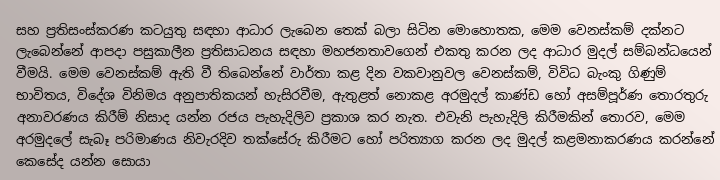සහ ප්‍රතිසංස්කරණ කටයුතු සඳහා ආධාර ලැබෙන තෙක් බලා සිටින මොහොතක, මෙම වෙනස්කම් දක්නට ලැබෙන්නේ ආපදා පසුකාලීන ප්‍රතිසාධනය සඳහා මහජනතාවගෙන් එකතු කරන ලද ආධාර මුදල් සම්බන්ධයෙන් වීමයි. මෙම වෙනස්කම් ඇති වී තිබෙන්නේ වාර්තා කළ දින වකවානුවල වෙනස්කම්, විවිධ බැංකු ගිණුම් භාවිතය, විදේශ විනිමය අනුපාතිකයන් හැසිරවීම, ඇතුළත් නොකළ අරමුදල් කාණ්ඩ හෝ අසම්පූර්ණ තොරතුරු අනාවරණය කිරීම් නිසාද යන්න රජය පැහැදිලිව ප්‍රකාශ කර නැත. එවැනි පැහැදිලි කිරීමකින් තොරව, මෙම අරමුදලේ සැබෑ පරිමාණය නිවැරදිව තක්සේරු කිරීමට හෝ පරිත්‍යාග කරන ලද මුදල් කළමනාකරණය කරන්නේ කෙසේද යන්න සොයා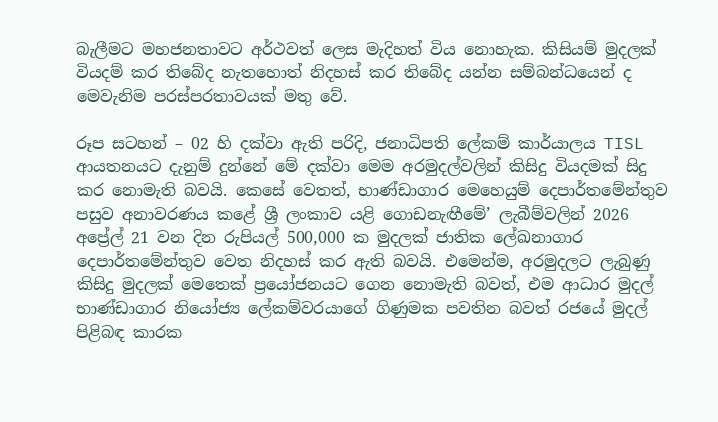බැලීමට මහජනතාවට අර්ථවත් ලෙස මැදිහත් විය නොහැක. කිසියම් මුදලක් වියදම් කර තිබේද නැතහොත් නිදහස් කර තිබේද යන්න සම්බන්ධයෙන් ද මෙවැනිම පරස්පරතාවයක් මතු වේ.

රූප සටහන් – 02 හි දක්වා ඇති පරිදි, ජනාධිපති ලේකම් කාර්යාලය TISL ආයතනයට දැනුම් දුන්නේ මේ දක්වා මෙම අරමුදල්වලින් කිසිදු වියදමක් සිදු කර නොමැති බවයි. කෙසේ වෙතත්, භාණ්ඩාගාර මෙහෙයුම් දෙපාර්තමේන්තුව පසුව අනාවරණය කළේ ශ්‍රී ලංකාව යළි ගොඩනැඟීමේ’ ලැබීම්වලින් 2026 අප්‍රේල් 21 වන දින රුපියල් 500,000 ක මුදලක් ජාතික ලේඛනාගාර දෙපාර්තමේන්තුව වෙත නිදහස් කර ඇති බවයි. එමෙන්ම, අරමුදලට ලැබුණු කිසිදු මුදලක් මෙතෙක් ප්‍රයෝජනයට ගෙන නොමැති බවත්, එම ආධාර මුදල් භාණ්ඩාගාර නියෝජ්‍ය ලේකම්වරයාගේ ගිණුමක පවතින බවත් රජයේ මුදල් පිළිබඳ කාරක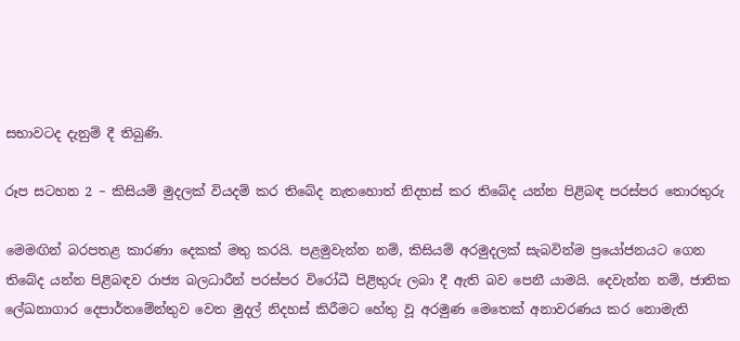සභාවටද දැනුම් දී තිබුණි.

රූප සටහන 2 – කිසියම් මුදලක් වියදම් කර තිබේද නැතහොත් නිදහස් කර තිබේද යන්න පිළිබඳ පරස්පර තොරතුරු

මෙමඟින් බරපතළ කාරණා දෙකක් මතු කරයි. පළමුවැන්න නම්, කිසියම් අරමුදලක් සැබවින්ම ප්‍රයෝජනයට ගෙන තිබේද යන්න පිළිබඳව රාජ්‍ය බලධාරීන් පරස්පර විරෝධී පිළිතුරු ලබා දී ඇති බව පෙනී යාමයි. දෙවැන්න නම්, ජාතික ලේඛනාගාර දෙපාර්තමේන්තුව වෙත මුදල් නිදහස් කිරීමට හේතු වූ අරමුණ මෙතෙක් අනාවරණය කර නොමැති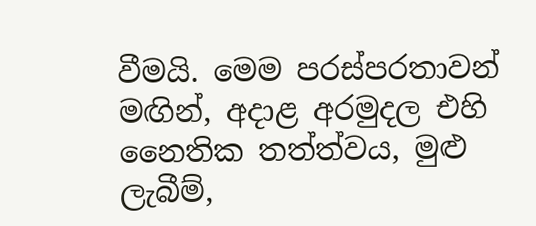වීමයි. මෙම පරස්පරතාවන් මඟින්, අදාළ අරමුදල එහි නෛතික තත්ත්වය, මුළු ලැබීම්,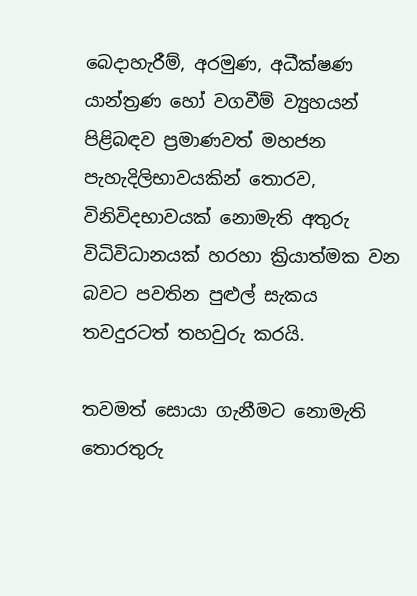බෙදාහැරීම්, අරමුණ, අධීක්ෂණ යාන්ත්‍රණ හෝ වගවීම් ව්‍යුහයන් පිළිබඳව ප්‍රමාණවත් මහජන පැහැදිලිභාවයකින් තොරව, විනිවිදභාවයක් නොමැති අතුරු විධිවිධානයක් හරහා ක්‍රියාත්මක වන බවට පවතින පුළුල් සැකය තවදුරටත් තහවුරු කරයි.

තවමත් සොයා ගැනීමට නොමැති තොරතුරු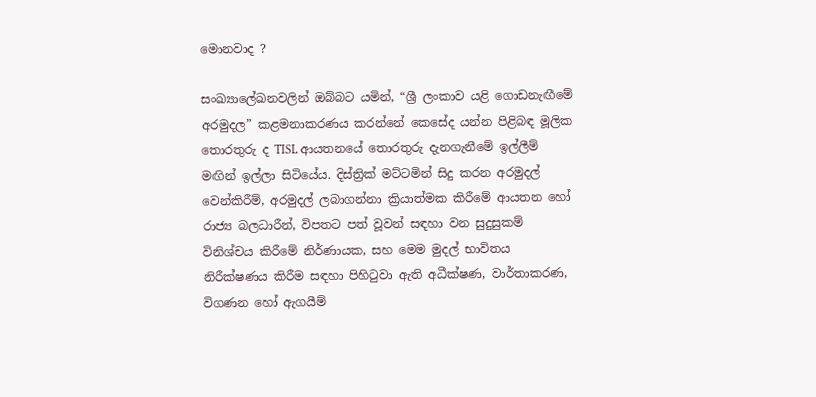මොනවාද ?

සංඛ්‍යාලේඛනවලින් ඔබ්බට යමින්, “ශ්‍රී ලංකාව යළි ගොඩනැඟීමේ අරමුදල” කළමනාකරණය කරන්නේ කෙසේද යන්න පිළිබඳ මූලික තොරතුරු ද TISL ආයතනයේ තොරතුරු දැනගැනීමේ ඉල්ලීම් මඟින් ඉල්ලා සිටියේය. දිස්ත්‍රික් මට්ටමින් සිදු කරන අරමුදල් වෙන්කිරීම්, අරමුදල් ලබාගන්නා ක්‍රියාත්මක කිරීමේ ආයතන හෝ රාජ්‍ය බලධාරීන්, විපතට පත් වූවන් සඳහා වන සුදුසුකම් විනිශ්චය කිරීමේ නිර්ණායක, සහ මෙම මුදල් භාවිතය නිරීක්ෂණය කිරීම සඳහා පිහිටුවා ඇති අධීක්ෂණ, වාර්තාකරණ, විගණන හෝ ඇගයීම්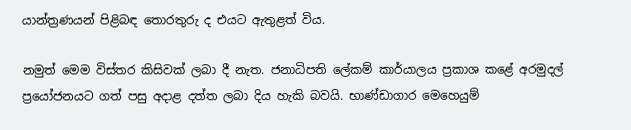යාන්ත්‍රණයන් පිළිබඳ තොරතුරු ද එයට ඇතුළත් විය.

නමුත් මෙම විස්තර කිසිවක් ලබා දී නැත. ජනාධිපති ලේකම් කාර්යාලය ප්‍රකාශ කළේ අරමුදල් ප්‍රයෝජනයට ගත් පසු අදාළ දත්ත ලබා දිය හැකි බවයි. භාණ්ඩාගාර මෙහෙයුම්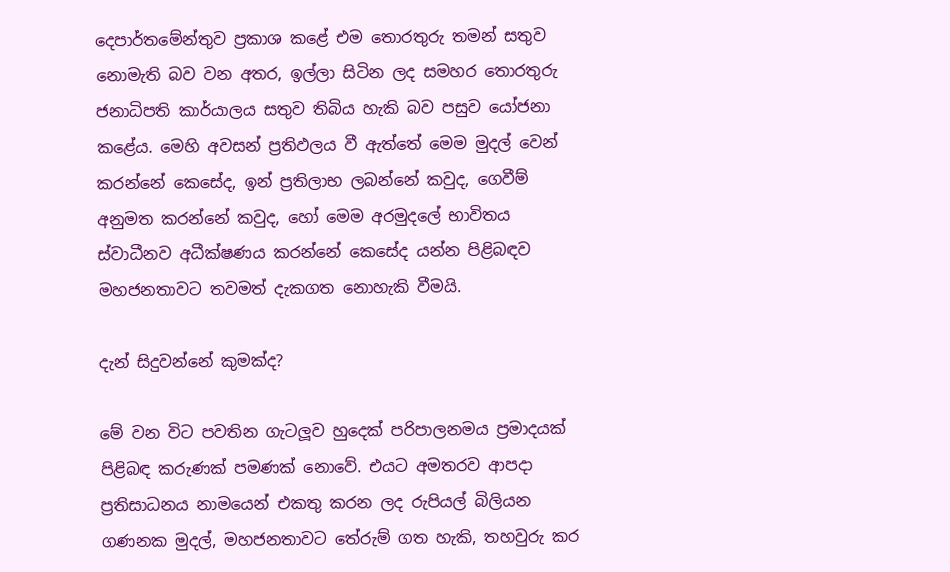දෙපාර්තමේන්තුව ප්‍රකාශ කළේ එම තොරතුරු තමන් සතුව නොමැති බව වන අතර, ඉල්ලා සිටින ලද සමහර තොරතුරු ජනාධිපති කාර්යාලය සතුව තිබිය හැකි බව පසුව යෝජනා කළේය. මෙහි අවසන් ප්‍රතිඵලය වී ඇත්තේ මෙම මුදල් වෙන් කරන්නේ කෙසේද, ඉන් ප්‍රතිලාභ ලබන්නේ කවුද, ගෙවීම් අනුමත කරන්නේ කවුද, හෝ මෙම අරමුදලේ භාවිතය ස්වාධීනව අධීක්ෂණය කරන්නේ කෙසේද යන්න පිළිබඳව මහජනතාවට තවමත් දැකගත නොහැකි වීමයි.

දැන් සිදුවන්නේ කුමක්ද?

මේ වන විට පවතින ගැටලූව හුදෙක් පරිපාලනමය ප්‍රමාදයක් පිළිබඳ කරුණක් පමණක් නොවේ. එයට අමතරව ආපදා ප්‍රතිසාධනය නාමයෙන් එකතු කරන ලද රුපියල් බිලියන ගණනක මුදල්, මහජනතාවට තේරුම් ගත හැකි, තහවුරු කර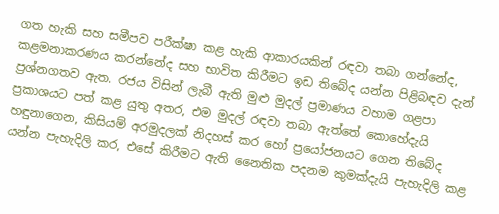ගත හැකි සහ සමීපව පරීක්ෂා කළ හැකි ආකාරයකින් රඳවා තබා ගන්නේද, කළමනාකරණය කරන්නේද සහ භාවිත කිරීමට ඉඩ තිබේද යන්න පිළිබඳව දැන් ප්‍රශ්නගතව ඇත. රජය විසින් ලැබී ඇති මුළු මුදල් ප්‍රමාණය වහාම ගළපා ප්‍රකාශයට පත් කළ යුතු අතර, එම මුදල් රඳවා තබා ඇත්තේ කොහේදැයි හඳුනාගෙන, කිසියම් අරමුදලක් නිදහස් කර හෝ ප්‍රයෝජනයට ගෙන තිබේද යන්න පැහැදිලි කර, එසේ කිරීමට ඇති නෛතික පදනම කුමක්දැයි පැහැදිලි කළ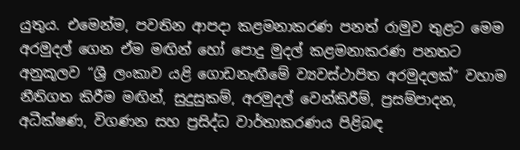යුතුය. එමෙන්ම, පවතින ආපදා කළමනාකරණ පනත් රාමුව තුළට මෙම අරමුදල් ගෙන ඒම මඟින් හෝ පොදු මුදල් කළමනාකරණ පනතට අනුකූලව “ශ්‍රී ලංකාව යළි ගොඩනැඟීමේ ව්‍යවස්ථාපිත අරමුදලක්” වහාම නීතිගත කිරීම මඟින්, සුදුසුකම්, අරමුදල් වෙන්කිරීම්, ප්‍රසම්පාදන, අධීක්ෂණ, විගණන සහ ප්‍රසිද්ධ වාර්තාකරණය පිළිබඳ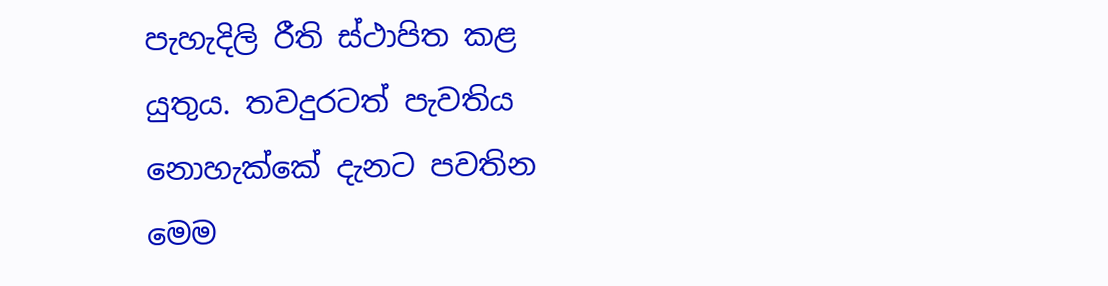පැහැදිලි රීති ස්ථාපිත කළ යුතුය. තවදුරටත් පැවතිය නොහැක්කේ දැනට පවතින මෙම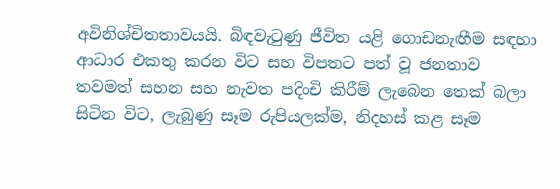අවිනිශ්චිතතාවයයි. බිඳවැටුණු ජීවිත යළි ගොඩනැඟීම සඳහා ආධාර එකතු කරන විට සහ විපතට පත් වූ ජනතාව තවමත් සහන සහ නැවත පදිංචි කිරීම් ලැබෙන තෙක් බලා සිටින විට, ලැබුණු සෑම රුපියලක්ම, නිදහස් කළ සෑම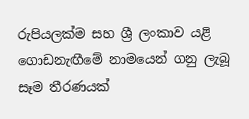රුපියලක්ම සහ ශ්‍රී ලංකාව යළි ගොඩනැඟීමේ නාමයෙන් ගනු ලැබූ සෑම තීරණයක්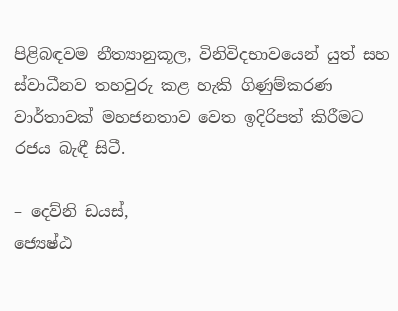පිළිබඳවම නීත්‍යානුකූල, විනිවිදභාවයෙන් යුත් සහ ස්වාධීනව තහවුරු කළ හැකි ගිණුම්කරණ වාර්තාවක් මහජනතාව වෙත ඉදිරිපත් කිරීමට රජය බැඳී සිටී.

– දෙව්නි ඩයස්,
ජ්‍යෙෂ්ඨ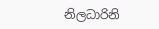නිලධාරිනි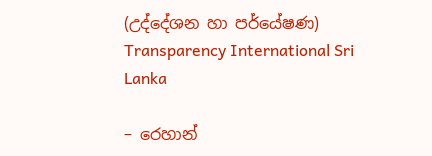(උද්දේශන හා පර්යේෂණ)
Transparency International Sri Lanka

– රෙහාන්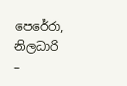පෙරේරා,
නිලධාරි –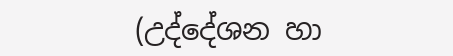(උද්දේශන හා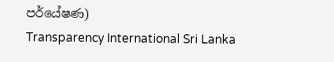පර්යේෂණ)
Transparency International Sri Lanka